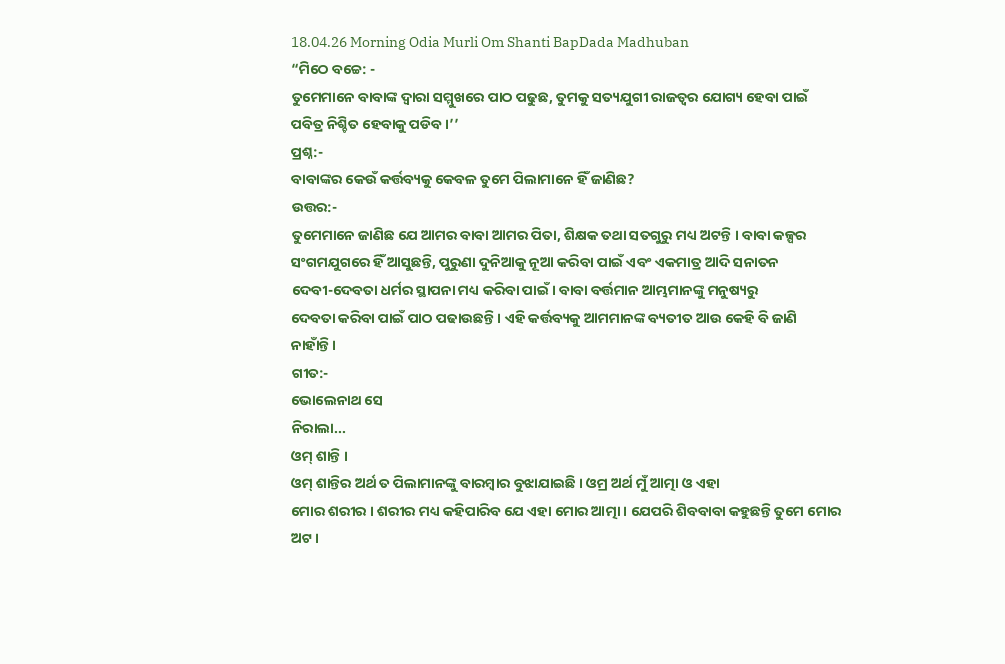18.04.26 Morning Odia Murli Om Shanti BapDada Madhuban
“ମିଠେ ବଚ୍ଚେ: -
ତୁମେମାନେ ବାବାଙ୍କ ଦ୍ୱାରା ସମ୍ମୁଖରେ ପାଠ ପଢୁଛ, ତୁମକୁ ସତ୍ୟଯୁଗୀ ରାଜତ୍ୱର ଯୋଗ୍ୟ ହେବା ପାଇଁ
ପବିତ୍ର ନିଶ୍ଚିତ ହେବାକୁ ପଡିବ ।’’
ପ୍ରଶ୍ନ:-
ବାବାଙ୍କର କେଉଁ କର୍ତ୍ତବ୍ୟକୁ କେବଳ ତୁମେ ପିଲାମାନେ ହିଁ ଜାଣିଛ?
ଉତ୍ତର:-
ତୁମେମାନେ ଜାଣିଛ ଯେ ଆମର ବାବା ଆମର ପିତା, ଶିକ୍ଷକ ତଥା ସତଗୁରୁ ମଧ୍ୟ ଅଟନ୍ତି । ବାବା କଳ୍ପର
ସଂଗମଯୁଗରେ ହିଁ ଆସୁଛନ୍ତି, ପୁରୁଣା ଦୁନିଆକୁ ନୂଆ କରିବା ପାଇଁ ଏବଂ ଏକମାତ୍ର ଆଦି ସନାତନ
ଦେବୀ-ଦେବତା ଧର୍ମର ସ୍ଥାପନା ମଧ୍ୟ କରିବା ପାଇଁ । ବାବା ବର୍ତ୍ତମାନ ଆମ୍ଭମାନଙ୍କୁ ମନୁଷ୍ୟରୁ
ଦେବତା କରିବା ପାଇଁ ପାଠ ପଢାଉଛନ୍ତି । ଏହି କର୍ତ୍ତବ୍ୟକୁ ଆମମାନଙ୍କ ବ୍ୟତୀତ ଆଉ କେହି ବି ଜାଣି
ନାହାଁନ୍ତି ।
ଗୀତ:-
ଭୋଲେନାଥ ସେ
ନିରାଲା...
ଓମ୍ ଶାନ୍ତି ।
ଓମ୍ ଶାନ୍ତିର ଅର୍ଥ ତ ପିଲାମାନଙ୍କୁ ବାରମ୍ବାର ବୁଝାଯାଇଛି । ଓମ୍ର ଅର୍ଥ ମୁଁ ଆତ୍ମା ଓ ଏହା
ମୋର ଶରୀର । ଶରୀର ମଧ୍ୟ କହିପାରିବ ଯେ ଏହା ମୋର ଆତ୍ମା । ଯେପରି ଶିବବାବା କହୁଛନ୍ତି ତୁମେ ମୋର
ଅଟ ।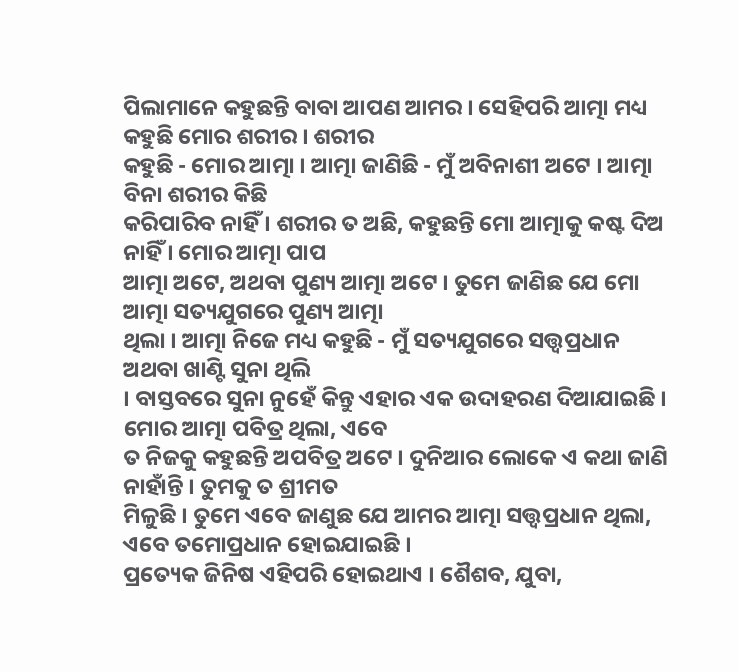ପିଲାମାନେ କହୁଛନ୍ତି ବାବା ଆପଣ ଆମର । ସେହିପରି ଆତ୍ମା ମଧ୍ୟ କହୁଛି ମୋର ଶରୀର । ଶରୀର
କହୁଛି - ମୋର ଆତ୍ମା । ଆତ୍ମା ଜାଣିଛି - ମୁଁ ଅବିନାଶୀ ଅଟେ । ଆତ୍ମା ବିନା ଶରୀର କିଛି
କରିପାରିବ ନାହିଁ । ଶରୀର ତ ଅଛି, କହୁଛନ୍ତି ମୋ ଆତ୍ମାକୁ କଷ୍ଟ ଦିଅ ନାହିଁ । ମୋର ଆତ୍ମା ପାପ
ଆତ୍ମା ଅଟେ, ଅଥବା ପୁଣ୍ୟ ଆତ୍ମା ଅଟେ । ତୁମେ ଜାଣିଛ ଯେ ମୋ ଆତ୍ମା ସତ୍ୟଯୁଗରେ ପୁଣ୍ୟ ଆତ୍ମା
ଥିଲା । ଆତ୍ମା ନିଜେ ମଧ୍ୟ କହୁଛି - ମୁଁ ସତ୍ୟଯୁଗରେ ସତ୍ତ୍ୱପ୍ରଧାନ ଅଥବା ଖାଣ୍ଟି ସୁନା ଥିଲି
। ବାସ୍ତବରେ ସୁନା ନୁହେଁ କିନ୍ତୁ ଏହାର ଏକ ଉଦାହରଣ ଦିଆଯାଇଛି । ମୋର ଆତ୍ମା ପବିତ୍ର ଥିଲା, ଏବେ
ତ ନିଜକୁ କହୁଛନ୍ତି ଅପବିତ୍ର ଅଟେ । ଦୁନିଆର ଲୋକେ ଏ କଥା ଜାଣି ନାହାଁନ୍ତି । ତୁମକୁ ତ ଶ୍ରୀମତ
ମିଳୁଛି । ତୁମେ ଏବେ ଜାଣୁଛ ଯେ ଆମର ଆତ୍ମା ସତ୍ତ୍ୱପ୍ରଧାନ ଥିଲା, ଏବେ ତମୋପ୍ରଧାନ ହୋଇଯାଇଛି ।
ପ୍ରତ୍ୟେକ ଜିନିଷ ଏହିପରି ହୋଇଥାଏ । ଶୈଶବ, ଯୁବା,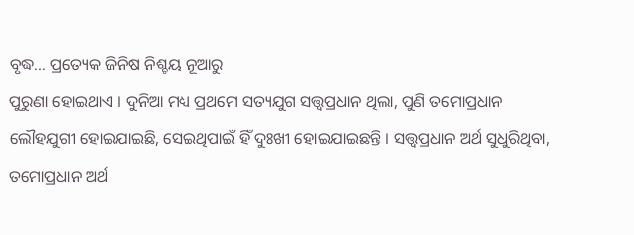ବୃଦ୍ଧ... ପ୍ରତ୍ୟେକ ଜିନିଷ ନିଶ୍ଚୟ ନୂଆରୁ
ପୁରୁଣା ହୋଇଥାଏ । ଦୁନିଆ ମଧ୍ୟ ପ୍ରଥମେ ସତ୍ୟଯୁଗ ସତ୍ତ୍ୱପ୍ରଧାନ ଥିଲା, ପୁଣି ତମୋପ୍ରଧାନ
ଲୌହଯୁଗୀ ହୋଇଯାଇଛି, ସେଇଥିପାଇଁ ହିଁ ଦୁଃଖୀ ହୋଇଯାଇଛନ୍ତି । ସତ୍ତ୍ୱପ୍ରଧାନ ଅର୍ଥ ସୁଧୁରିଥିବା,
ତମୋପ୍ରଧାନ ଅର୍ଥ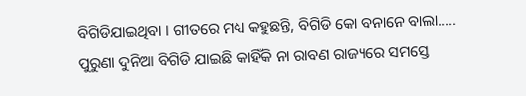ବିଗିଡିଯାଇଥିବା । ଗୀତରେ ମଧ୍ୟ କହୁଛନ୍ତି, ବିଗିଡି କୋ ବନାନେ ବାଲା.....
ପୁରୁଣା ଦୁନିଆ ବିଗିଡି ଯାଇଛି କାହିଁକି ନା ରାବଣ ରାଜ୍ୟରେ ସମସ୍ତେ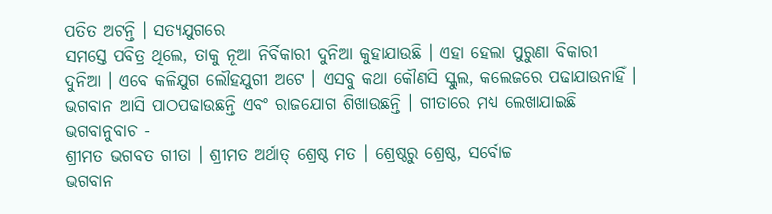ପତିତ ଅଟନ୍ତି । ସତ୍ୟଯୁଗରେ
ସମସ୍ତେ ପବିତ୍ର ଥିଲେ, ତାକୁ ନୂଆ ନିର୍ବିକାରୀ ଦୁନିଆ କୁହାଯାଉଛି । ଏହା ହେଲା ପୁରୁଣା ବିକାରୀ
ଦୁନିଆ । ଏବେ କଳିଯୁଗ ଲୌହଯୁଗୀ ଅଟେ । ଏସବୁ କଥା କୌଣସି ସ୍କୁଲ, କଲେଜରେ ପଢାଯାଉନାହିଁ ।
ଭଗବାନ ଆସି ପାଠପଢାଉଛନ୍ତି ଏବଂ ରାଜଯୋଗ ଶିଖାଉଛନ୍ତି । ଗୀତାରେ ମଧ୍ୟ ଲେଖାଯାଇଛି ଭଗବାନୁବାଚ -
ଶ୍ରୀମତ ଭଗବତ ଗୀତା । ଶ୍ରୀମତ ଅର୍ଥାତ୍ ଶ୍ରେଷ୍ଠ ମତ । ଶ୍ରେଷ୍ଠରୁ ଶ୍ରେଷ୍ଠ, ସର୍ବୋଚ୍ଚ
ଭଗବାନ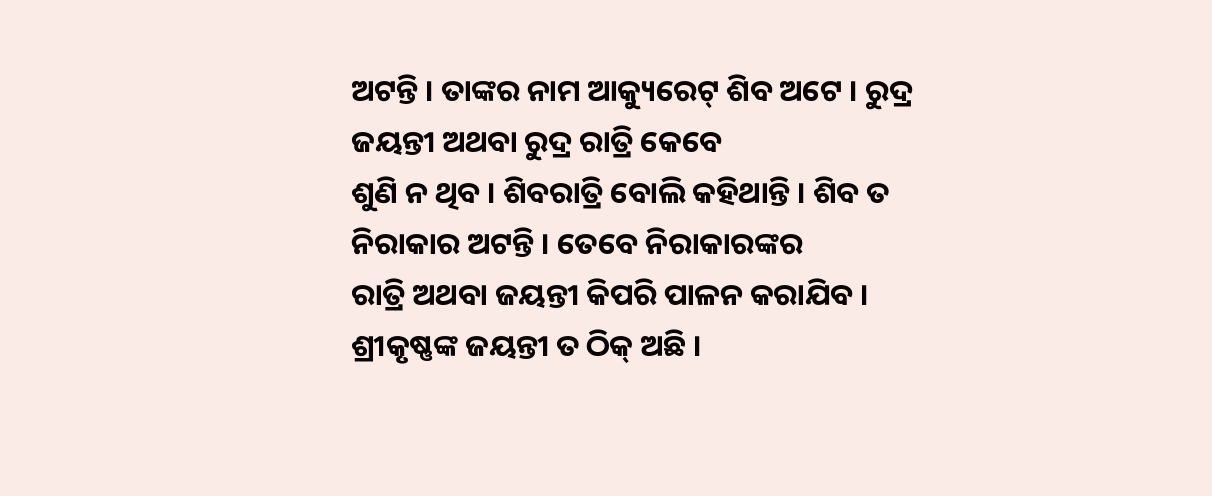ଅଟନ୍ତି । ତାଙ୍କର ନାମ ଆକ୍ୟୁରେଟ୍ ଶିବ ଅଟେ । ରୁଦ୍ର ଜୟନ୍ତୀ ଅଥବା ରୁଦ୍ର ରାତ୍ରି କେବେ
ଶୁଣି ନ ଥିବ । ଶିବରାତ୍ରି ବୋଲି କହିଥାନ୍ତି । ଶିବ ତ ନିରାକାର ଅଟନ୍ତି । ତେବେ ନିରାକାରଙ୍କର
ରାତ୍ରି ଅଥବା ଜୟନ୍ତୀ କିପରି ପାଳନ କରାଯିବ । ଶ୍ରୀକୃଷ୍ଣଙ୍କ ଜୟନ୍ତୀ ତ ଠିକ୍ ଅଛି ।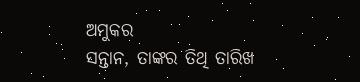ଅମୁକର
ସନ୍ତାନ, ତାଙ୍କର ତିଥି ତାରିଖ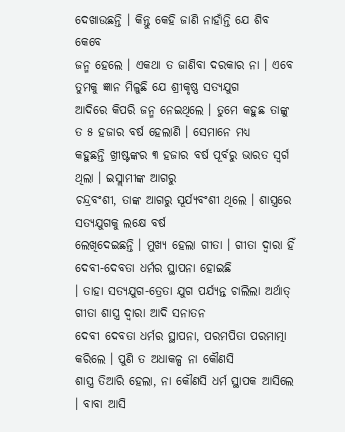ଦେଖାଉଛନ୍ତି । କିନ୍ତୁ କେହି ଜାଣି ନାହାଁନ୍ତି ଯେ ଶିବ କେବେ
ଜନ୍ମ ହେଲେ । ଏକଥା ତ ଜାଣିବା ଦରକାର ନା । ଏବେ ତୁମକୁ ଜ୍ଞାନ ମିଳୁଛି ଯେ ଶ୍ରୀକୃଷ୍ଣ ସତ୍ୟଯୁଗ
ଆଦିରେ କିପରି ଜନ୍ମ ନେଇଥିଲେ । ତୁମେ କହୁଛ ତାଙ୍କୁ ତ ୫ ହଜାର ବର୍ଷ ହେଲାଣି । ସେମାନେ ମଧ୍ୟ
କହୁଛନ୍ତି ଖ୍ରୀଷ୍ଟଙ୍କର ୩ ହଜାର ବର୍ଷ ପୂର୍ବରୁ ଭାରତ ସ୍ୱର୍ଗ ଥିଲା । ଇସ୍ଲାମୀଙ୍କ ଆଗରୁ
ଚନ୍ଦ୍ରବଂଶୀ, ତାଙ୍କ ଆଗରୁ ସୂର୍ଯ୍ୟବଂଶୀ ଥିଲେ । ଶାସ୍ତ୍ରରେ ସତ୍ୟଯୁଗକୁ ଲକ୍ଷେ ବର୍ଷ
ଲେଖିଦେଇଛନ୍ତି । ମୁଖ୍ୟ ହେଲା ଗୀତା । ଗୀତା ଦ୍ୱାରା ହିଁ ଦେବୀ-ଦେବତା ଧର୍ମର ସ୍ଥାପନା ହୋଇଛି
। ତାହା ସତ୍ୟଯୁଗ-ତ୍ରେତା ଯୁଗ ପର୍ଯ୍ୟନ୍ତ ଚାଲିଲା ଅର୍ଥାତ୍ ଗୀତା ଶାସ୍ତ୍ର ଦ୍ୱାରା ଆଦି ସନାତନ
ଦେବୀ ଦେବତା ଧର୍ମର ସ୍ଥାପନା, ପରମପିତା ପରମାତ୍ମା କରିଲେ । ପୁଣି ତ ଅଧାକଳ୍ପ ନା କୌଣସି
ଶାସ୍ତ୍ର ତିଆରି ହେଲା, ନା କୌଣସି ଧର୍ମ ସ୍ଥାପକ ଆସିଲେ । ବାବା ଆସି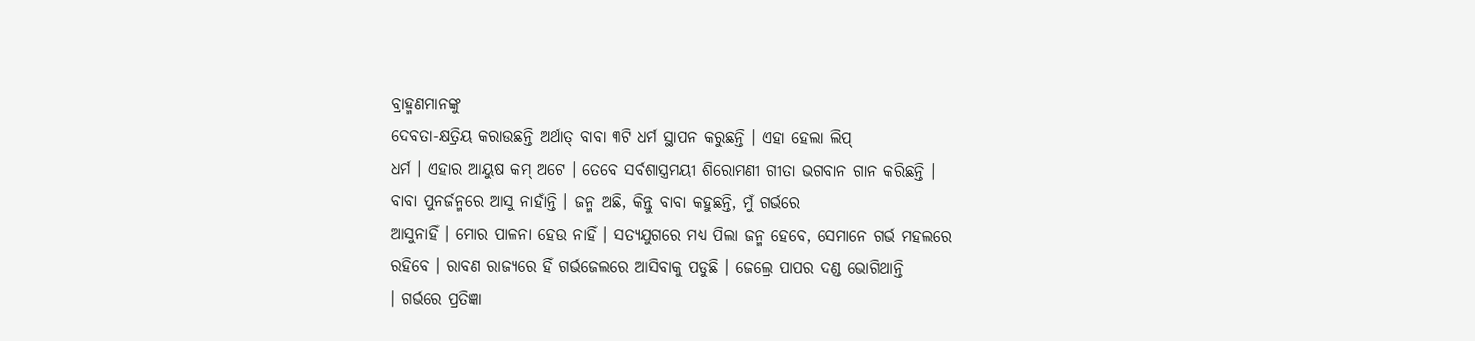ବ୍ରାହ୍ମଣମାନଙ୍କୁ
ଦେବତା-କ୍ଷତ୍ରିୟ କରାଉଛନ୍ତି ଅର୍ଥାତ୍ ବାବା ୩ଟି ଧର୍ମ ସ୍ଥାପନ କରୁଛନ୍ତି । ଏହା ହେଲା ଲିପ୍
ଧର୍ମ । ଏହାର ଆୟୁଷ କମ୍ ଅଟେ । ତେବେ ସର୍ବଶାସ୍ତ୍ରମୟୀ ଶିରୋମଣୀ ଗୀତା ଭଗବାନ ଗାନ କରିଛନ୍ତି ।
ବାବା ପୁନର୍ଜନ୍ମରେ ଆସୁ ନାହାଁନ୍ତି । ଜନ୍ମ ଅଛି, କିନ୍ତୁ ବାବା କହୁଛନ୍ତି, ମୁଁ ଗର୍ଭରେ
ଆସୁନାହିଁ । ମୋର ପାଳନା ହେଉ ନାହିଁ । ସତ୍ୟଯୁଗରେ ମଧ୍ୟ ପିଲା ଜନ୍ମ ହେବେ, ସେମାନେ ଗର୍ଭ ମହଲରେ
ରହିବେ । ରାବଣ ରାଜ୍ୟରେ ହିଁ ଗର୍ଭଜେଲରେ ଆସିବାକୁ ପଡୁଛି । ଜେଲ୍ରେ ପାପର ଦଣ୍ଡ ଭୋଗିଥାନ୍ତି
। ଗର୍ଭରେ ପ୍ରତିଜ୍ଞା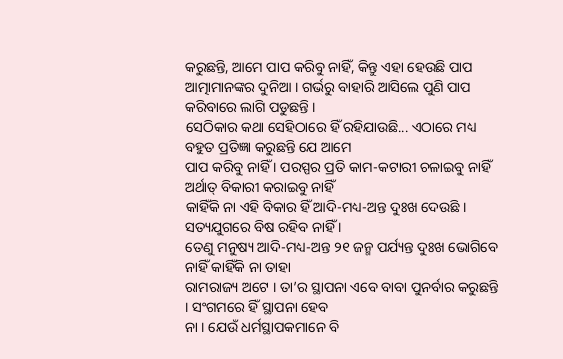କରୁଛନ୍ତି, ଆମେ ପାପ କରିବୁ ନାହିଁ, କିନ୍ତୁ ଏହା ହେଉଛି ପାପ
ଆତ୍ମାମାନଙ୍କର ଦୁନିଆ । ଗର୍ଭରୁ ବାହାରି ଆସିଲେ ପୁଣି ପାପ କରିବାରେ ଲାଗି ପଡୁଛନ୍ତି ।
ସେଠିକାର କଥା ସେହିଠାରେ ହିଁ ରହିଯାଉଛି... ଏଠାରେ ମଧ୍ୟ ବହୁତ ପ୍ରତିଜ୍ଞା କରୁଛନ୍ତି ଯେ ଆମେ
ପାପ କରିବୁ ନାହିଁ । ପରସ୍ପର ପ୍ରତି କାମ-କଟାରୀ ଚଳାଇବୁ ନାହିଁ ଅର୍ଥାତ୍ ବିକାରୀ କରାଇବୁ ନାହିଁ
କାହିଁକି ନା ଏହି ବିକାର ହିଁ ଆଦି-ମଧ୍ୟ-ଅନ୍ତ ଦୁଃଖ ଦେଉଛି । ସତ୍ୟଯୁଗରେ ବିଷ ରହିବ ନାହିଁ ।
ତେଣୁ ମନୁଷ୍ୟ ଆଦି-ମଧ୍ୟ-ଅନ୍ତ ୨୧ ଜନ୍ମ ପର୍ଯ୍ୟନ୍ତ ଦୁଃଖ ଭୋଗିବେ ନାହିଁ କାହିଁକି ନା ତାହା
ରାମରାଜ୍ୟ ଅଟେ । ତା’ର ସ୍ଥାପନା ଏବେ ବାବା ପୁନର୍ବାର କରୁଛନ୍ତି । ସଂଗମରେ ହିଁ ସ୍ଥାପନା ହେବ
ନା । ଯେଉଁ ଧର୍ମସ୍ଥାପକମାନେ ବି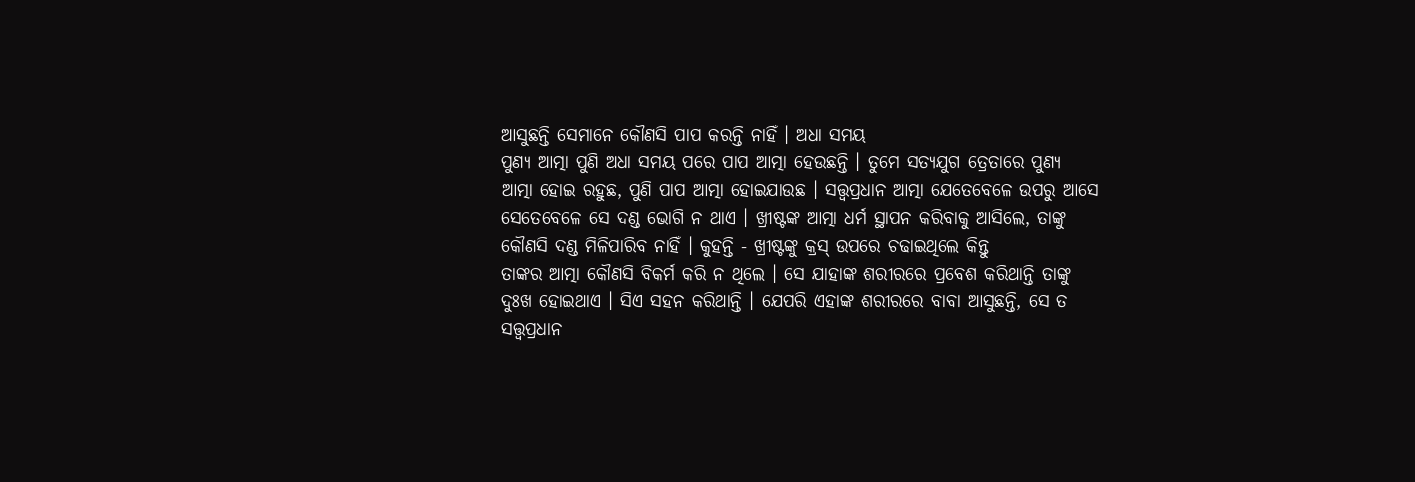ଆସୁଛନ୍ତି ସେମାନେ କୌଣସି ପାପ କରନ୍ତି ନାହିଁ । ଅଧା ସମୟ
ପୁଣ୍ୟ ଆତ୍ମା ପୁଣି ଅଧା ସମୟ ପରେ ପାପ ଆତ୍ମା ହେଉଛନ୍ତି । ତୁମେ ସତ୍ୟଯୁଗ ତ୍ରେତାରେ ପୁଣ୍ୟ
ଆତ୍ମା ହୋଇ ରହୁଛ, ପୁଣି ପାପ ଆତ୍ମା ହୋଇଯାଉଛ । ସତ୍ତ୍ୱପ୍ରଧାନ ଆତ୍ମା ଯେତେବେଳେ ଉପରୁ ଆସେ
ସେତେବେଳେ ସେ ଦଣ୍ଡ ଭୋଗି ନ ଥାଏ । ଖ୍ରୀଷ୍ଟଙ୍କ ଆତ୍ମା ଧର୍ମ ସ୍ଥାପନ କରିବାକୁ ଆସିଲେ, ତାଙ୍କୁ
କୌଣସି ଦଣ୍ଡ ମିଳିପାରିବ ନାହିଁ । କୁହନ୍ତି - ଖ୍ରୀଷ୍ଟଙ୍କୁ କ୍ରସ୍ ଉପରେ ଚଢାଇଥିଲେ କିନ୍ତୁ
ତାଙ୍କର ଆତ୍ମା କୌଣସି ବିକର୍ମ କରି ନ ଥିଲେ । ସେ ଯାହାଙ୍କ ଶରୀରରେ ପ୍ରବେଶ କରିଥାନ୍ତି ତାଙ୍କୁ
ଦୁଃଖ ହୋଇଥାଏ । ସିଏ ସହନ କରିଥାନ୍ତି । ଯେପରି ଏହାଙ୍କ ଶରୀରରେ ବାବା ଆସୁଛନ୍ତି, ସେ ତ
ସତ୍ତ୍ୱପ୍ରଧାନ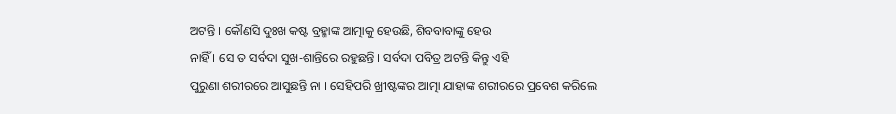ଅଟନ୍ତି । କୌଣସି ଦୁଃଖ କଷ୍ଟ ବ୍ରହ୍ମାଙ୍କ ଆତ୍ମାକୁ ହେଉଛି, ଶିବବାବାଙ୍କୁ ହେଉ
ନାହିଁ । ସେ ତ ସର୍ବଦା ସୁଖ-ଶାନ୍ତିରେ ରହୁଛନ୍ତି । ସର୍ବଦା ପବିତ୍ର ଅଟନ୍ତି କିନ୍ତୁ ଏହି
ପୁରୁଣା ଶରୀରରେ ଆସୁଛନ୍ତି ନା । ସେହିପରି ଖ୍ରୀଷ୍ଟଙ୍କର ଆତ୍ମା ଯାହାଙ୍କ ଶରୀରରେ ପ୍ରବେଶ କରିଲେ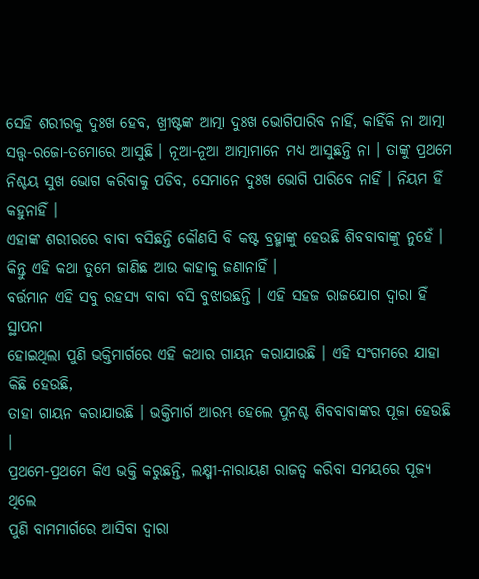ସେହି ଶରୀରକୁ ଦୁଃଖ ହେବ, ଖ୍ରୀଷ୍ଟଙ୍କ ଆତ୍ମା ଦୁଃଖ ଭୋଗିପାରିବ ନାହିଁ, କାହିଁକି ନା ଆତ୍ମା
ସତ୍ତ୍ୱ-ରଜୋ-ତମୋରେ ଆସୁଛି । ନୂଆ-ନୂଆ ଆତ୍ମାମାନେ ମଧ୍ୟ ଆସୁଛନ୍ତି ନା । ତାଙ୍କୁ ପ୍ରଥମେ
ନିଶ୍ଚୟ ସୁଖ ଭୋଗ କରିବାକୁ ପଡିବ, ସେମାନେ ଦୁଃଖ ଭୋଗି ପାରିବେ ନାହିଁ । ନିୟମ ହିଁ କହୁନାହିଁ ।
ଏହାଙ୍କ ଶରୀରରେ ବାବା ବସିଛନ୍ତି କୌଣସି ବି କଷ୍ଟ ବ୍ରହ୍ମାଙ୍କୁ ହେଉଛି ଶିବବାବାଙ୍କୁ ନୁହେଁ ।
କିନ୍ତୁ ଏହି କଥା ତୁମେ ଜାଣିଛ ଆଉ କାହାକୁ ଜଣାନାହିଁ ।
ବର୍ତ୍ତମାନ ଏହି ସବୁ ରହସ୍ୟ ବାବା ବସି ବୁଝାଉଛନ୍ତି । ଏହି ସହଜ ରାଜଯୋଗ ଦ୍ୱାରା ହିଁ ସ୍ଥାପନା
ହୋଇଥିଲା ପୁଣି ଭକ୍ତିମାର୍ଗରେ ଏହି କଥାର ଗାୟନ କରାଯାଉଛି । ଏହି ସଂଗମରେ ଯାହା କିଛି ହେଉଛି,
ତାହା ଗାୟନ କରାଯାଉଛି । ଭକ୍ତିମାର୍ଗ ଆରମ୍ଭ ହେଲେ ପୁନଶ୍ଚ ଶିବବାବାଙ୍କର ପୂଜା ହେଉଛି ।
ପ୍ରଥମେ-ପ୍ରଥମେ କିଏ ଭକ୍ତି କରୁଛନ୍ତି, ଲକ୍ଷ୍ମୀ-ନାରାୟଣ ରାଜତ୍ୱ କରିବା ସମୟରେ ପୂଜ୍ୟ ଥିଲେ
ପୁଣି ବାମମାର୍ଗରେ ଆସିବା ଦ୍ୱାରା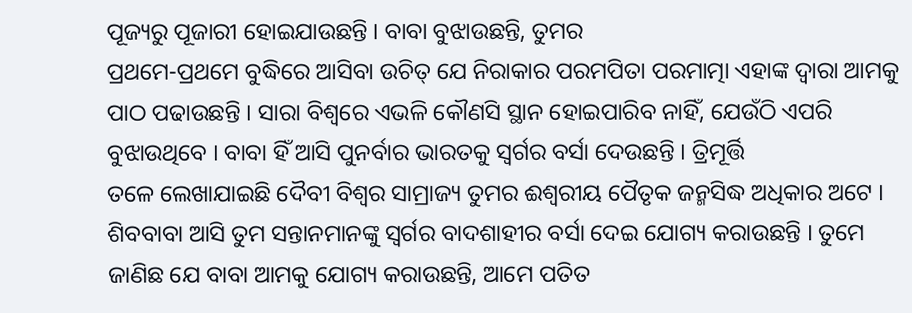ପୂଜ୍ୟରୁ ପୂଜାରୀ ହୋଇଯାଉଛନ୍ତି । ବାବା ବୁଝାଉଛନ୍ତି, ତୁମର
ପ୍ରଥମେ-ପ୍ରଥମେ ବୁଦ୍ଧିରେ ଆସିବା ଉଚିତ୍ ଯେ ନିରାକାର ପରମପିତା ପରମାତ୍ମା ଏହାଙ୍କ ଦ୍ୱାରା ଆମକୁ
ପାଠ ପଢାଉଛନ୍ତି । ସାରା ବିଶ୍ୱରେ ଏଭଳି କୌଣସି ସ୍ଥାନ ହୋଇପାରିବ ନାହିଁ, ଯେଉଁଠି ଏପରି
ବୁଝାଉଥିବେ । ବାବା ହିଁ ଆସି ପୁନର୍ବାର ଭାରତକୁ ସ୍ୱର୍ଗର ବର୍ସା ଦେଉଛନ୍ତି । ତ୍ରିମୂର୍ତ୍ତି
ତଳେ ଲେଖାଯାଇଛି ଦୈବୀ ବିଶ୍ୱର ସାମ୍ରାଜ୍ୟ ତୁମର ଈଶ୍ୱରୀୟ ପୈତୃକ ଜନ୍ମସିଦ୍ଧ ଅଧିକାର ଅଟେ ।
ଶିବବାବା ଆସି ତୁମ ସନ୍ତାନମାନଙ୍କୁ ସ୍ୱର୍ଗର ବାଦଶାହୀର ବର୍ସା ଦେଇ ଯୋଗ୍ୟ କରାଉଛନ୍ତି । ତୁମେ
ଜାଣିଛ ଯେ ବାବା ଆମକୁ ଯୋଗ୍ୟ କରାଉଛନ୍ତି, ଆମେ ପତିତ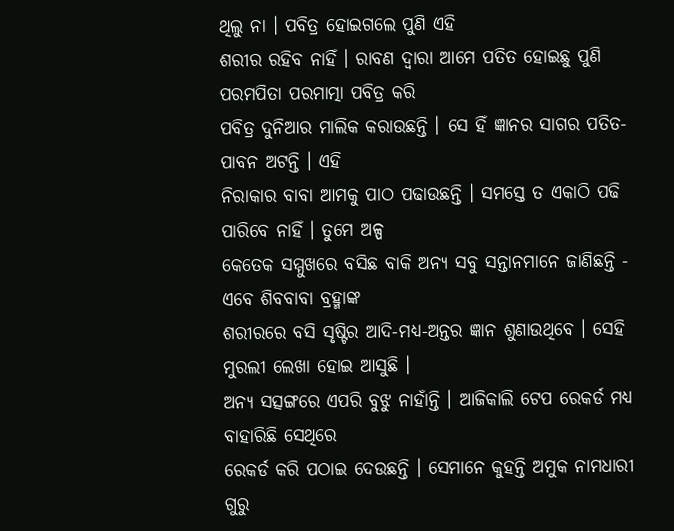ଥିଲୁ ନା । ପବିତ୍ର ହୋଇଗଲେ ପୁଣି ଏହି
ଶରୀର ରହିବ ନାହିଁ । ରାବଣ ଦ୍ୱାରା ଆମେ ପତିତ ହୋଇଛୁ ପୁଣି ପରମପିତା ପରମାତ୍ମା ପବିତ୍ର କରି
ପବିତ୍ର ଦୁନିଆର ମାଲିକ କରାଉଛନ୍ତି । ସେ ହିଁ ଜ୍ଞାନର ସାଗର ପତିତ-ପାବନ ଅଟନ୍ତି । ଏହି
ନିରାକାର ବାବା ଆମକୁ ପାଠ ପଢାଉଛନ୍ତି । ସମସ୍ତେ ତ ଏକାଠି ପଢି ପାରିବେ ନାହିଁ । ତୁମେ ଅଳ୍ପ
କେତେକ ସମ୍ମୁଖରେ ବସିଛ ବାକି ଅନ୍ୟ ସବୁ ସନ୍ତାନମାନେ ଜାଣିଛନ୍ତି - ଏବେ ଶିବବାବା ବ୍ରହ୍ମାଙ୍କ
ଶରୀରରେ ବସି ସୃଷ୍ଟିର ଆଦି-ମଧ୍ୟ-ଅନ୍ତର ଜ୍ଞାନ ଶୁଣାଉଥିବେ । ସେହି ମୁରଲୀ ଲେଖା ହୋଇ ଆସୁଛି ।
ଅନ୍ୟ ସତ୍ସଙ୍ଗରେ ଏପରି ବୁଝୁ ନାହାଁନ୍ତି । ଆଜିକାଲି ଟେପ ରେକର୍ଡ ମଧ୍ୟ ବାହାରିଛି ସେଥିରେ
ରେକର୍ଡ କରି ପଠାଇ ଦେଉଛନ୍ତି । ସେମାନେ କୁହନ୍ତି ଅମୁକ ନାମଧାରୀ ଗୁରୁ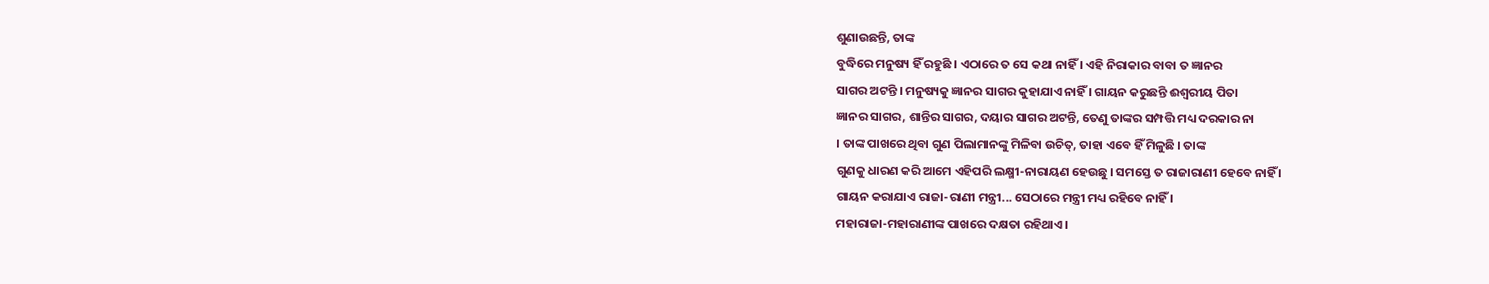ଶୁଣାଉଛନ୍ତି, ତାଙ୍କ
ବୁଦ୍ଧିରେ ମନୁଷ୍ୟ ହିଁ ରହୁଛି । ଏଠାରେ ତ ସେ କଥା ନାହିଁ । ଏହି ନିରାକାର ବାବା ତ ଜ୍ଞାନର
ସାଗର ଅଟନ୍ତି । ମନୁଷ୍ୟକୁ ଜ୍ଞାନର ସାଗର କୁହାଯାଏ ନାହିଁ । ଗାୟନ କରୁଛନ୍ତି ଈଶ୍ୱରୀୟ ପିତା
ଜ୍ଞାନର ସାଗର, ଶାନ୍ତିର ସାଗର, ଦୟାର ସାଗର ଅଟନ୍ତି, ତେଣୁ ତାଙ୍କର ସମ୍ପତ୍ତି ମଧ୍ୟ ଦରକାର ନା
। ତାଙ୍କ ପାଖରେ ଥିବା ଗୁଣ ପିଲାମାନଙ୍କୁ ମିଳିବା ଉଚିତ୍, ତାହା ଏବେ ହିଁ ମିଳୁଛି । ତାଙ୍କ
ଗୁଣକୁ ଧାରଣ କରି ଆମେ ଏହିପରି ଲକ୍ଷ୍ମୀ-ନାରାୟଣ ହେଉଛୁ । ସମସ୍ତେ ତ ରାଜାରାଣୀ ହେବେ ନାହିଁ ।
ଗାୟନ କରାଯାଏ ରାଜା-ରାଣୀ ମନ୍ତ୍ରୀ... ସେଠାରେ ମନ୍ତ୍ରୀ ମଧ୍ୟ ରହିବେ ନାହିଁ ।
ମହାରାଜା-ମହାରାଣୀଙ୍କ ପାଖରେ ଦକ୍ଷତା ରହିଥାଏ ।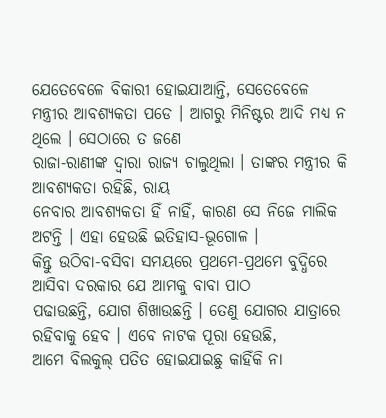ଯେତେବେଳେ ବିକାରୀ ହୋଇଯାଆନ୍ତି, ସେତେବେଳେ
ମନ୍ତ୍ରୀର ଆବଶ୍ୟକତା ପଡେ । ଆଗରୁ ମିନିଷ୍ଟର ଆଦି ମଧ୍ୟ ନ ଥିଲେ । ସେଠାରେ ତ ଜଣେ
ରାଜା-ରାଣୀଙ୍କ ଦ୍ୱାରା ରାଜ୍ୟ ଚାଲୁଥିଲା । ତାଙ୍କର ମନ୍ତ୍ରୀର କି ଆବଶ୍ୟକତା ରହିଛି, ରାୟ
ନେବାର ଆବଶ୍ୟକତା ହିଁ ନାହିଁ, କାରଣ ସେ ନିଜେ ମାଲିକ ଅଟନ୍ତି । ଏହା ହେଉଛି ଇତିହାସ-ଭୂଗୋଳ ।
କିନ୍ତୁ ଉଠିବା-ବସିବା ସମୟରେ ପ୍ରଥମେ-ପ୍ରଥମେ ବୁଦ୍ଧିରେ ଆସିବା ଦରକାର ଯେ ଆମକୁ ବାବା ପାଠ
ପଢାଉଛନ୍ତି, ଯୋଗ ଶିଖାଉଛନ୍ତି । ତେଣୁ ଯୋଗର ଯାତ୍ରାରେ ରହିବାକୁ ହେବ । ଏବେ ନାଟକ ପୂରା ହେଉଛି,
ଆମେ ବିଲକୁଲ୍ ପତିତ ହୋଇଯାଇଛୁ କାହିଁକି ନା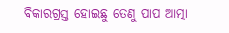ବିକାରଗ୍ରସ୍ତ ହୋଇଛୁ ତେଣୁ ପାପ ଆତ୍ମା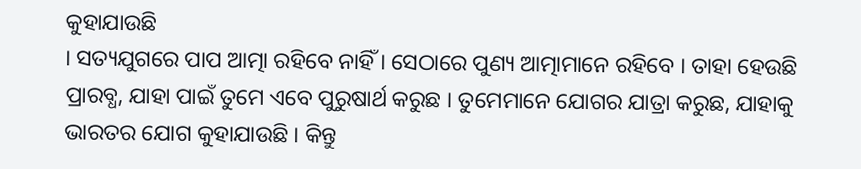କୁହାଯାଉଛି
। ସତ୍ୟଯୁଗରେ ପାପ ଆତ୍ମା ରହିବେ ନାହିଁ । ସେଠାରେ ପୁଣ୍ୟ ଆତ୍ମାମାନେ ରହିବେ । ତାହା ହେଉଛି
ପ୍ରାରବ୍ଧ, ଯାହା ପାଇଁ ତୁମେ ଏବେ ପୁରୁଷାର୍ଥ କରୁଛ । ତୁମେମାନେ ଯୋଗର ଯାତ୍ରା କରୁଛ, ଯାହାକୁ
ଭାରତର ଯୋଗ କୁହାଯାଉଛି । କିନ୍ତୁ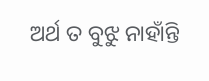ଅର୍ଥ ତ ବୁଝୁ ନାହାଁନ୍ତି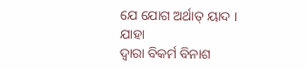ଯେ ଯୋଗ ଅର୍ଥାତ୍ ୟାଦ । ଯାହା
ଦ୍ୱାରା ବିକର୍ମ ବିନାଶ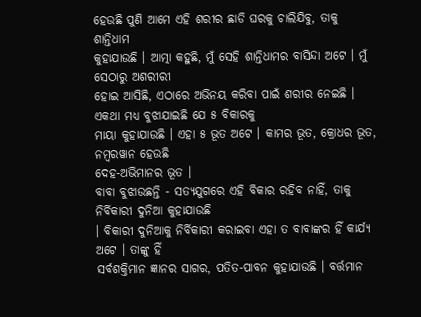ହେଉଛି ପୁଣି ଆମେ ଏହି ଶରୀର ଛାଡି ଘରକୁ ଚାଲିଯିବୁ, ତାକୁ ଶାନ୍ତିଧାମ
କୁହାଯାଉଛି । ଆତ୍ମା କହୁଛି, ମୁଁ ସେହି ଶାନ୍ତିଧାମର ବାସିନ୍ଦା ଅଟେ । ମୁଁ ସେଠାରୁ ଅଶରୀରୀ
ହୋଇ ଆସିଛି, ଏଠାରେ ଅଭିନୟ କରିବା ପାଇଁ ଶରୀର ନେଇଛି । ଏକଥା ମଧ୍ୟ ବୁଝାଯାଇଛି ଯେ ୫ ବିକାରକୁ
ମାୟା କୁହାଯାଉଛି । ଏହା ୫ ଭୂତ ଅଟେ । କାମର ଭୂତ, କ୍ରୋଧର ଭୂତ, ନମ୍ବରୱାନ ହେଉଛି
ଦେହ-ଅଭିମାନର ଭୂତ ।
ବାବା ବୁଝାଉଛନ୍ତି - ସତ୍ୟଯୁଗରେ ଏହି ବିକାର ରହିବ ନାହିଁ, ତାକୁ ନିର୍ବିକାରୀ ଦୁନିଆ କୁହାଯାଉଛି
। ବିକାରୀ ଦୁନିଆକୁ ନିର୍ବିକାରୀ କରାଇବା ଏହା ତ ବାବାଙ୍କର ହିଁ କାର୍ଯ୍ୟ ଅଟେ । ତାଙ୍କୁ ହିଁ
ସର୍ବଶକ୍ତିମାନ ଜ୍ଞାନର ସାଗର, ପତିତ-ପାବନ କୁହାଯାଉଛି । ବର୍ତ୍ତମାନ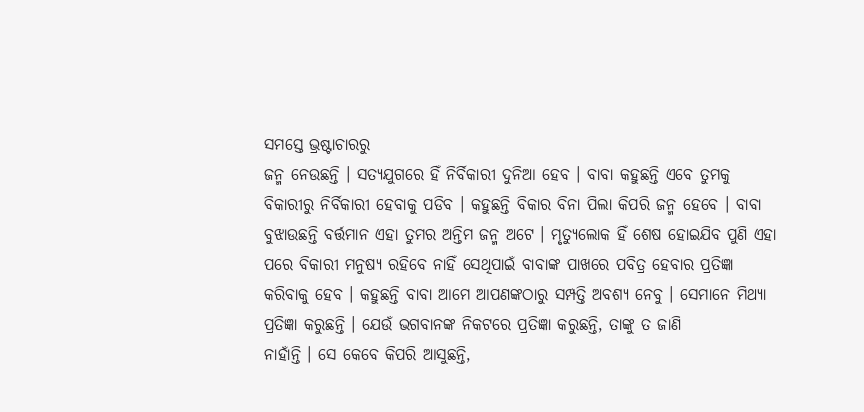ସମସ୍ତେ ଭ୍ରଷ୍ଟାଚାରରୁ
ଜନ୍ମ ନେଉଛନ୍ତି । ସତ୍ୟଯୁଗରେ ହିଁ ନିର୍ବିକାରୀ ଦୁନିଆ ହେବ । ବାବା କହୁଛନ୍ତି ଏବେ ତୁମକୁ
ବିକାରୀରୁ ନିର୍ବିକାରୀ ହେବାକୁ ପଡିବ । କହୁଛନ୍ତି ବିକାର ବିନା ପିଲା କିପରି ଜନ୍ମ ହେବେ । ବାବା
ବୁଝାଉଛନ୍ତି ବର୍ତ୍ତମାନ ଏହା ତୁମର ଅନ୍ତିମ ଜନ୍ମ ଅଟେ । ମୃତ୍ୟୁଲୋକ ହିଁ ଶେଷ ହୋଇଯିବ ପୁଣି ଏହା
ପରେ ବିକାରୀ ମନୁଷ୍ୟ ରହିବେ ନାହିଁ ସେଥିପାଇଁ ବାବାଙ୍କ ପାଖରେ ପବିତ୍ର ହେବାର ପ୍ରତିଜ୍ଞା
କରିବାକୁ ହେବ । କହୁଛନ୍ତି ବାବା ଆମେ ଆପଣଙ୍କଠାରୁ ସମ୍ପତ୍ତି ଅବଶ୍ୟ ନେବୁ । ସେମାନେ ମିଥ୍ୟା
ପ୍ରତିଜ୍ଞା କରୁଛନ୍ତି । ଯେଉଁ ଭଗବାନଙ୍କ ନିକଟରେ ପ୍ରତିଜ୍ଞା କରୁଛନ୍ତି, ତାଙ୍କୁ ତ ଜାଣି
ନାହାଁନ୍ତି । ସେ କେବେ କିପରି ଆସୁଛନ୍ତି,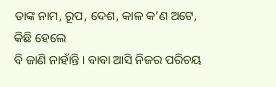ତାଙ୍କ ନାମ, ରୂପ, ଦେଶ, କାଳ କ’ଣ ଅଟେ, କିଛି ହେଲେ
ବି ଜାଣି ନାହାଁନ୍ତି । ବାବା ଆସି ନିଜର ପରିଚୟ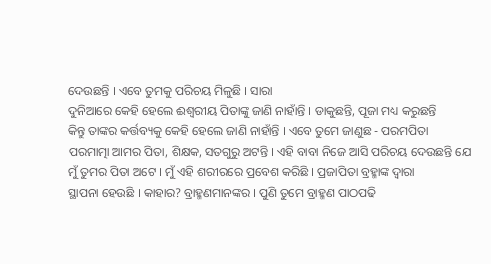ଦେଉଛନ୍ତି । ଏବେ ତୁମକୁ ପରିଚୟ ମିଳୁଛି । ସାରା
ଦୁନିଆରେ କେହି ହେଲେ ଈଶ୍ୱରୀୟ ପିତାଙ୍କୁ ଜାଣି ନାହାଁନ୍ତି । ଡାକୁଛନ୍ତି, ପୂଜା ମଧ୍ୟ କରୁଛନ୍ତି
କିନ୍ତୁ ତାଙ୍କର କର୍ତ୍ତବ୍ୟକୁ କେହି ହେଲେ ଜାଣି ନାହାଁନ୍ତି । ଏବେ ତୁମେ ଜାଣୁଛ - ପରମପିତା
ପରମାତ୍ମା ଆମର ପିତା, ଶିକ୍ଷକ, ସତଗୁରୁ ଅଟନ୍ତି । ଏହି ବାବା ନିଜେ ଆସି ପରିଚୟ ଦେଉଛନ୍ତି ଯେ
ମୁଁ ତୁମର ପିତା ଅଟେ । ମୁଁ ଏହି ଶରୀରରେ ପ୍ରବେଶ କରିଛି । ପ୍ରଜାପିତା ବ୍ରହ୍ମାଙ୍କ ଦ୍ୱାରା
ସ୍ଥାପନା ହେଉଛି । କାହାର? ବ୍ରାହ୍ମଣମାନଙ୍କର । ପୁଣି ତୁମେ ବ୍ରାହ୍ମଣ ପାଠପଢି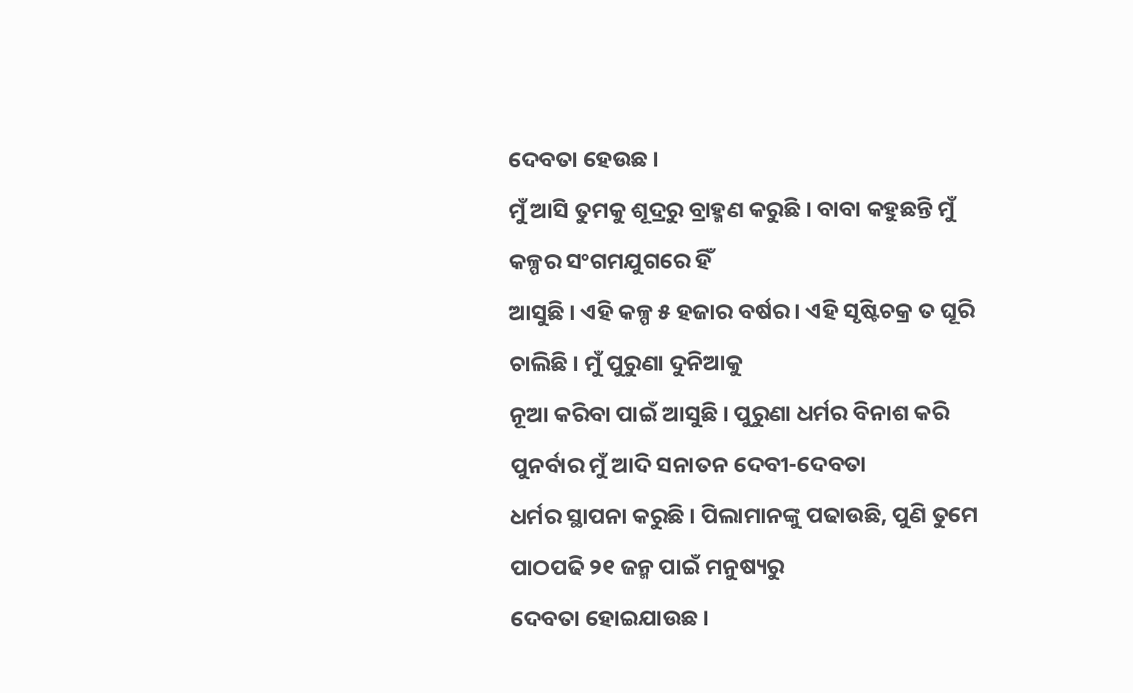ଦେବତା ହେଉଛ ।
ମୁଁ ଆସି ତୁମକୁ ଶୂଦ୍ରରୁ ବ୍ରାହ୍ମଣ କରୁଛି । ବାବା କହୁଛନ୍ତି ମୁଁ କଳ୍ପର ସଂଗମଯୁଗରେ ହିଁ
ଆସୁଛି । ଏହି କଳ୍ପ ୫ ହଜାର ବର୍ଷର । ଏହି ସୃଷ୍ଟିଚକ୍ର ତ ଘୂରି ଚାଲିଛି । ମୁଁ ପୁରୁଣା ଦୁନିଆକୁ
ନୂଆ କରିବା ପାଇଁ ଆସୁଛି । ପୁରୁଣା ଧର୍ମର ବିନାଶ କରି ପୁନର୍ବାର ମୁଁ ଆଦି ସନାତନ ଦେବୀ-ଦେବତା
ଧର୍ମର ସ୍ଥାପନା କରୁଛି । ପିଲାମାନଙ୍କୁ ପଢାଉଛି, ପୁଣି ତୁମେ ପାଠପଢି ୨୧ ଜନ୍ମ ପାଇଁ ମନୁଷ୍ୟରୁ
ଦେବତା ହୋଇଯାଉଛ ।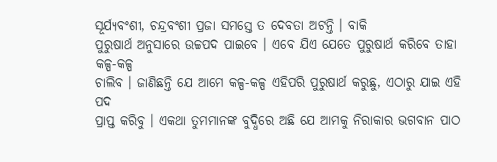ସୂର୍ଯ୍ୟବଂଶୀ, ଚନ୍ଦ୍ରବଂଶୀ ପ୍ରଜା ସମସ୍ତେ ତ ଦେବତା ଅଟନ୍ତି । ବାକି
ପୁରୁଷାର୍ଥ ଅନୁସାରେ ଉଚ୍ଚପଦ ପାଇବେ । ଏବେ ଯିଏ ଯେତେ ପୁରୁଷାର୍ଥ କରିବେ ତାହା କଳ୍ପ-କଳ୍ପ
ଚାଲିବ । ଜାଣିଛନ୍ତି ଯେ ଆମେ କଳ୍ପ-କଳ୍ପ ଏହିପରି ପୁରୁଷାର୍ଥ କରୁଛୁ, ଏଠାରୁ ଯାଇ ଏହି ପଦ
ପ୍ରାପ୍ତ କରିବୁ । ଏକଥା ତୁମମାନଙ୍କ ବୁଦ୍ଧିରେ ଅଛି ଯେ ଆମକୁ ନିରାକାର ଭଗବାନ ପାଠ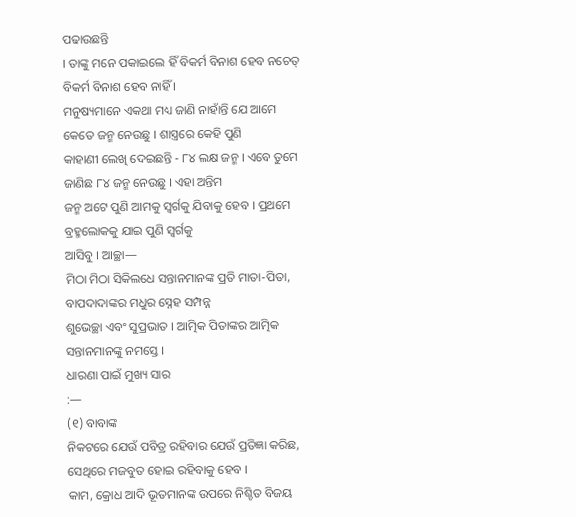ପଢାଉଛନ୍ତି
। ତାଙ୍କୁ ମନେ ପକାଇଲେ ହିଁ ବିକର୍ମ ବିନାଶ ହେବ ନଚେତ୍ ବିକର୍ମ ବିନାଶ ହେବ ନାହିଁ ।
ମନୁଷ୍ୟମାନେ ଏକଥା ମଧ୍ୟ ଜାଣି ନାହାଁନ୍ତି ଯେ ଆମେ କେତେ ଜନ୍ମ ନେଉଛୁ । ଶାସ୍ତ୍ରରେ କେହି ପୁଣି
କାହାଣୀ ଲେଖି ଦେଇଛନ୍ତି - ୮୪ ଲକ୍ଷ ଜନ୍ମ । ଏବେ ତୁମେ ଜାଣିଛ ୮୪ ଜନ୍ମ ନେଉଛୁ । ଏହା ଅନ୍ତିମ
ଜନ୍ମ ଅଟେ ପୁଣି ଆମକୁ ସ୍ୱର୍ଗକୁ ଯିବାକୁ ହେବ । ପ୍ରଥମେ ବ୍ରହ୍ମଲୋକକୁ ଯାଇ ପୁଣି ସ୍ୱର୍ଗକୁ
ଆସିବୁ । ଆଚ୍ଛା—
ମିଠା ମିଠା ସିକିଲଧେ ସନ୍ତାନମାନଙ୍କ ପ୍ରତି ମାତା-ପିତା, ବାପଦାଦାଙ୍କର ମଧୁର ସ୍ନେହ ସମ୍ପନ୍ନ
ଶୁଭେଚ୍ଛା ଏବଂ ସୁପ୍ରଭାତ । ଆତ୍ମିକ ପିତାଙ୍କର ଆତ୍ମିକ ସନ୍ତାନମାନଙ୍କୁ ନମସ୍ତେ ।
ଧାରଣା ପାଇଁ ମୁଖ୍ୟ ସାର
:—
(୧) ବାବାଙ୍କ
ନିକଟରେ ଯେଉଁ ପବିତ୍ର ରହିବାର ଯେଉଁ ପ୍ରତିଜ୍ଞା କରିଛ, ସେଥିରେ ମଜବୁତ ହୋଇ ରହିବାକୁ ହେବ ।
କାମ, କ୍ରୋଧ ଆଦି ଭୂତମାନଙ୍କ ଉପରେ ନିଶ୍ଚିତ ବିଜୟ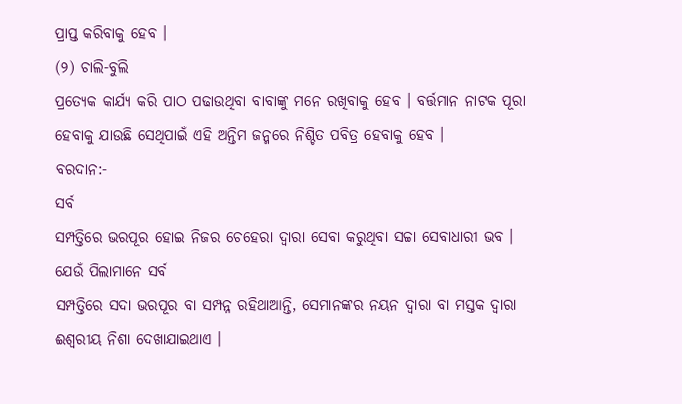ପ୍ରାପ୍ତ କରିବାକୁ ହେବ ।
(୨) ଚାଲି-ବୁଲି
ପ୍ରତ୍ୟେକ କାର୍ଯ୍ୟ କରି ପାଠ ପଢାଉଥିବା ବାବାଙ୍କୁ ମନେ ରଖିବାକୁ ହେବ । ବର୍ତ୍ତମାନ ନାଟକ ପୂରା
ହେବାକୁ ଯାଉଛି ସେଥିପାଇଁ ଏହି ଅନ୍ତିମ ଜନ୍ମରେ ନିଶ୍ଚିତ ପବିତ୍ର ହେବାକୁ ହେବ ।
ବରଦାନ:-
ସର୍ବ
ସମ୍ପତ୍ତିରେ ଭରପୂର ହୋଇ ନିଜର ଚେହେରା ଦ୍ୱାରା ସେବା କରୁଥିବା ସଚ୍ଚା ସେବାଧାରୀ ଭବ ।
ଯେଉଁ ପିଲାମାନେ ସର୍ବ
ସମ୍ପତ୍ତିରେ ସଦା ଭରପୂର ବା ସମ୍ପନ୍ନ ରହିଥାଆନ୍ତି, ସେମାନଙ୍କର ନୟନ ଦ୍ୱାରା ବା ମସ୍ତକ ଦ୍ୱାରା
ଈଶ୍ୱରୀୟ ନିଶା ଦେଖାଯାଇଥାଏ ।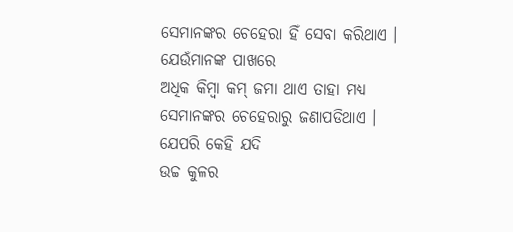ସେମାନଙ୍କର ଚେହେରା ହିଁ ସେବା କରିଥାଏ । ଯେଉଁମାନଙ୍କ ପାଖରେ
ଅଧିକ କିମ୍ବା କମ୍ ଜମା ଥାଏ ତାହା ମଧ୍ୟ ସେମାନଙ୍କର ଚେହେରାରୁ ଜଣାପଡିଥାଏ । ଯେପରି କେହି ଯଦି
ଉଚ୍ଚ କୁଳର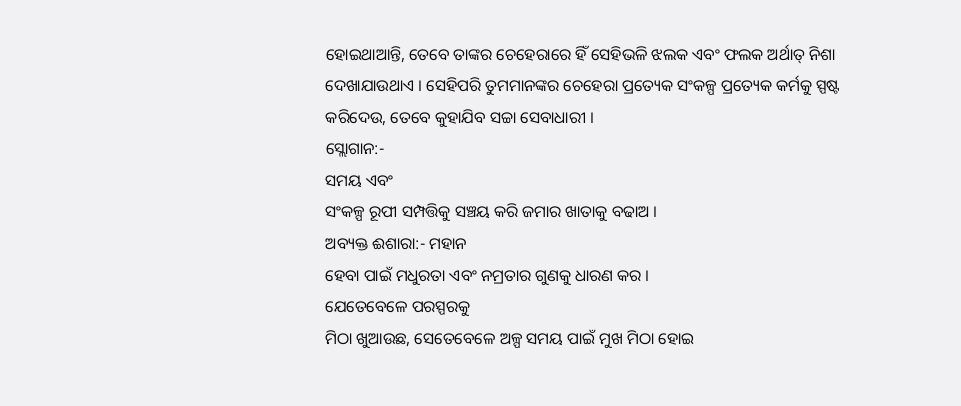ହୋଇଥାଆନ୍ତି, ତେବେ ତାଙ୍କର ଚେହେରାରେ ହିଁ ସେହିଭଳି ଝଲକ ଏବଂ ଫଲକ ଅର୍ଥାତ୍ ନିଶା
ଦେଖାଯାଉଥାଏ । ସେହିପରି ତୁମମାନଙ୍କର ଚେହେରା ପ୍ରତ୍ୟେକ ସଂକଳ୍ପ ପ୍ରତ୍ୟେକ କର୍ମକୁ ସ୍ପଷ୍ଟ
କରିଦେଉ, ତେବେ କୁହାଯିବ ସଚ୍ଚା ସେବାଧାରୀ ।
ସ୍ଲୋଗାନ:-
ସମୟ ଏବଂ
ସଂକଳ୍ପ ରୂପୀ ସମ୍ପତ୍ତିକୁ ସଞ୍ଚୟ କରି ଜମାର ଖାତାକୁ ବଢାଅ ।
ଅବ୍ୟକ୍ତ ଈଶାରା:- ମହାନ
ହେବା ପାଇଁ ମଧୁରତା ଏବଂ ନମ୍ରତାର ଗୁଣକୁ ଧାରଣ କର ।
ଯେତେବେଳେ ପରସ୍ପରକୁ
ମିଠା ଖୁଆଉଛ, ସେତେବେଳେ ଅଳ୍ପ ସମୟ ପାଇଁ ମୁଖ ମିଠା ହୋଇ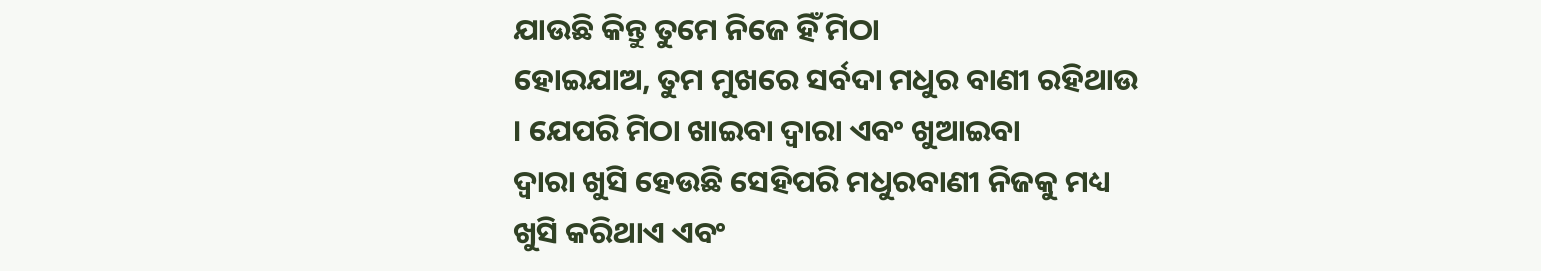ଯାଉଛି କିନ୍ତୁ ତୁମେ ନିଜେ ହିଁ ମିଠା
ହୋଇଯାଅ, ତୁମ ମୁଖରେ ସର୍ବଦା ମଧୁର ବାଣୀ ରହିଥାଉ । ଯେପରି ମିଠା ଖାଇବା ଦ୍ୱାରା ଏବଂ ଖୁଆଇବା
ଦ୍ୱାରା ଖୁସି ହେଉଛି ସେହିପରି ମଧୁରବାଣୀ ନିଜକୁ ମଧ୍ୟ ଖୁସି କରିଥାଏ ଏବଂ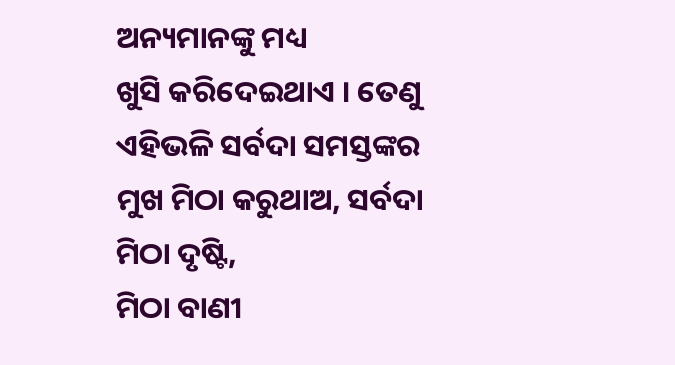ଅନ୍ୟମାନଙ୍କୁ ମଧ୍ୟ
ଖୁସି କରିଦେଇଥାଏ । ତେଣୁ ଏହିଭଳି ସର୍ବଦା ସମସ୍ତଙ୍କର ମୁଖ ମିଠା କରୁଥାଅ, ସର୍ବଦା ମିଠା ଦୃଷ୍ଟି,
ମିଠା ବାଣୀ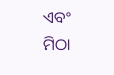ଏବଂ ମିଠା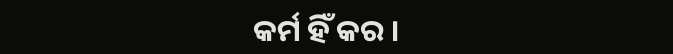କର୍ମ ହିଁ କର ।